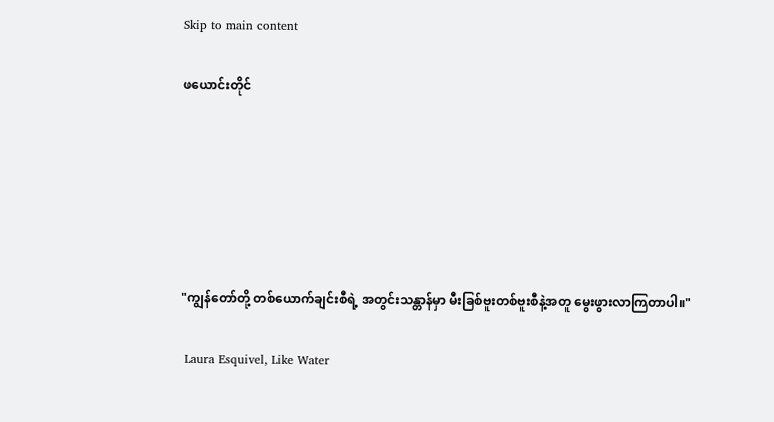Skip to main content

ဖယောင်းတိုင်






"ကျွန်တော်တို့ တစ်ယောက်ချင်းစီရဲ့ အတွင်းသန္တာန်မှာ မီးခြစ်ဗူးတစ်ဗူးစီနဲ့အတူ မွေးဖွားလာကြတာပါ။"

 Laura Esquivel, Like Water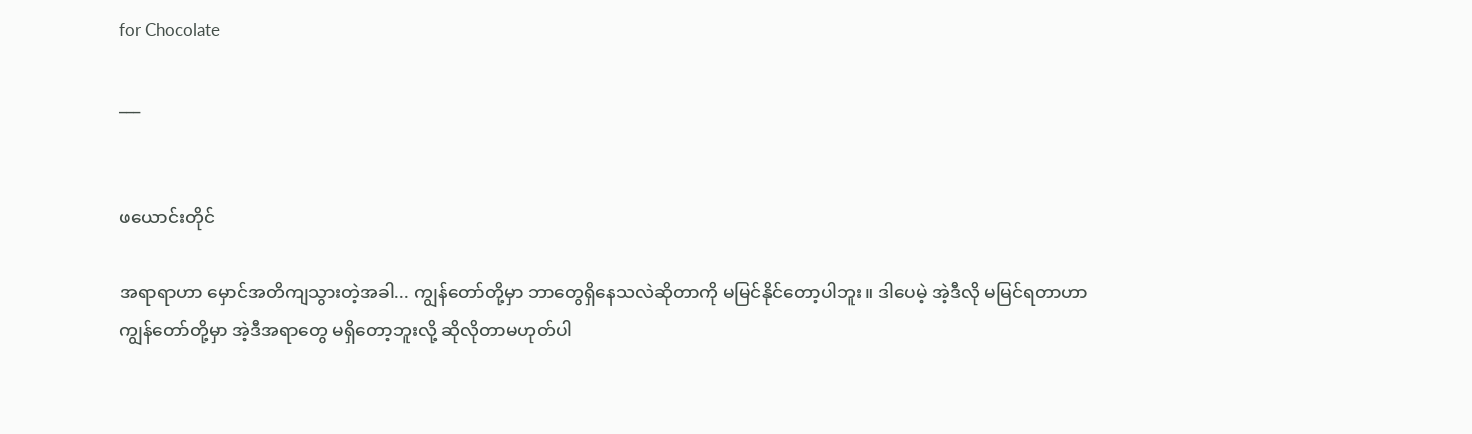for Chocolate

___


ဖယောင်းတိုင်

အရာရာဟာ မှောင်အတိကျသွားတဲ့အခါ... ကျွန်တော်တို့မှာ ဘာတွေရှိနေသလဲဆိုတာကို မမြင်နိုင်တော့ပါဘူး။ ဒါပေမဲ့ အဲ့ဒီလို မမြင်ရတာဟာ ကျွန်တော်တို့မှာ အဲ့ဒီအရာတွေ မရှိတော့ဘူးလို့ ဆိုလိုတာမဟုတ်ပါ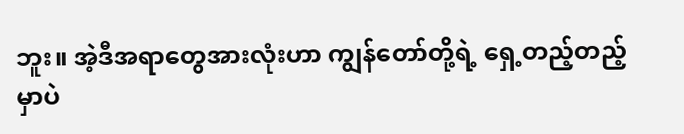ဘူး။ အဲ့ဒီအရာတွေအားလုံးဟာ ကျွန်တော်တို့ရဲ့ ရှေ့တည့်တည့်မှာပဲ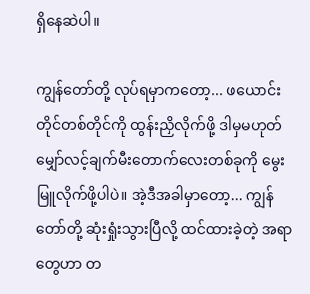ရှိနေဆဲပါ။

ကျွန်တော်တို့ လုပ်ရမှာကတော့... ဖယောင်းတိုင်တစ်တိုင်ကို ထွန်းညှိလိုက်ဖို့ ဒါမှမဟုတ် မျှော်လင့်ချက်မီးတောက်လေးတစ်ခုကို မွေးမြူလိုက်ဖို့ပါပဲ။ အဲ့ဒီအခါမှာတော့... ကျွန်တော်တို့ ဆုံးရှုံးသွားပြီလို့ ထင်ထားခဲ့တဲ့ အရာတွေဟာ တ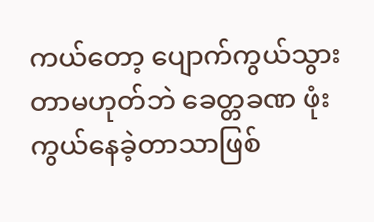ကယ်တော့ ပျောက်ကွယ်သွားတာမဟုတ်ဘဲ ခေတ္တခဏ ဖုံးကွယ်နေခဲ့တာသာဖြစ်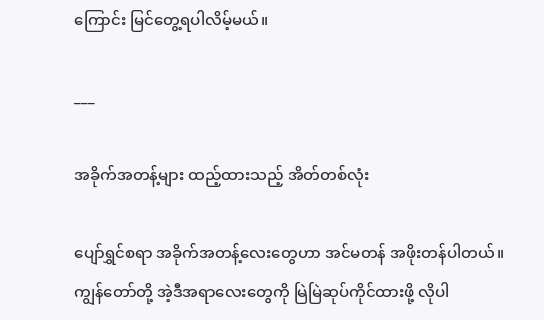ကြောင်း မြင်တွေ့ရပါလိမ့်မယ်။

___

အခိုက်အတန့်များ ထည့်ထားသည့် အိတ်တစ်လုံး

ပျော်ရွှင်စရာ အခိုက်အတန့်လေးတွေဟာ အင်မတန် အဖိုးတန်ပါတယ်။ ကျွန်တော်တို့ အဲ့ဒီအရာလေးတွေကို မြဲမြဲဆုပ်ကိုင်ထားဖို့ လိုပါ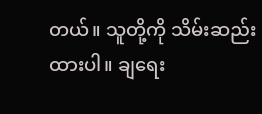တယ်။ သူတို့ကို သိမ်းဆည်းထားပါ။ ချရေး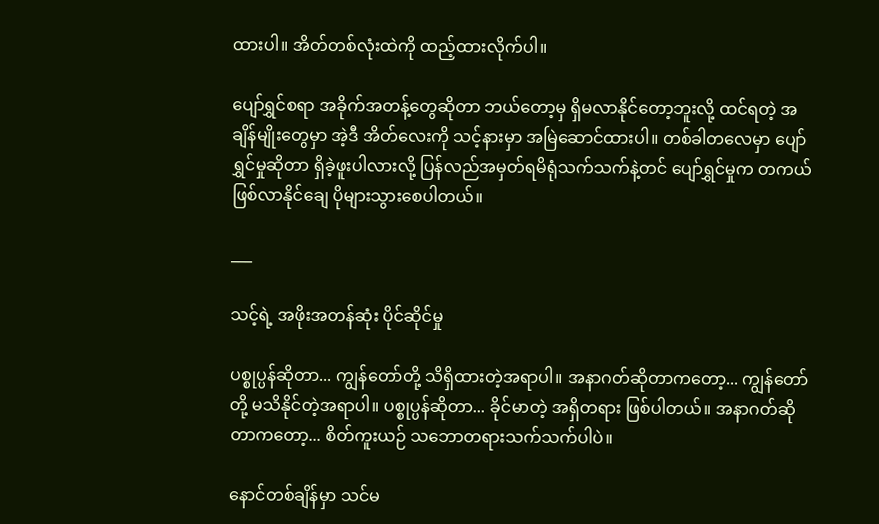ထားပါ။ အိတ်တစ်လုံးထဲကို ထည့်ထားလိုက်ပါ။

ပျော်ရွှင်စရာ အခိုက်အတန့်တွေဆိုတာ ဘယ်တော့မှ ရှိမလာနိုင်တော့ဘူးလို့ ထင်ရတဲ့ အချိန်မျိုးတွေမှာ အဲ့ဒီ အိတ်လေးကို သင့်နားမှာ အမြဲဆောင်ထားပါ။ တစ်ခါတလေမှာ ပျော်ရွှင်မှုဆိုတာ ရှိခဲ့ဖူးပါလားလို့ ပြန်လည်အမှတ်ရမိရုံသက်သက်နဲ့တင် ပျော်ရွှင်မှုက တကယ်ဖြစ်လာနိုင်ချေ ပိုများသွားစေပါတယ်။

___

သင့်ရဲ့ အဖိုးအတန်ဆုံး ပိုင်ဆိုင်မှု

ပစ္စုပ္ပန်ဆိုတာ... ကျွန်တော်တို့ သိရှိထားတဲ့အရာပါ။ အနာဂတ်ဆိုတာကတော့... ကျွန်တော်တို့ မသိနိုင်တဲ့အရာပါ။ ပစ္စုပ္ပန်ဆိုတာ... ခိုင်မာတဲ့ အရှိတရား ဖြစ်ပါတယ်။ အနာဂတ်ဆိုတာကတော့... စိတ်ကူးယဉ် သဘောတရားသက်သက်ပါပဲ။

နောင်တစ်ချိန်မှာ သင်မ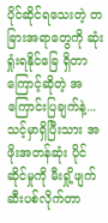ပိုင်ဆိုင်ရသေးတဲ့ တခြားအရာတွေကို ဆုံးရှုံးရနိုင်ခြေ ရှိတာကြောင့်ဆိုတဲ့ အကြောင်းပြချက်နဲ့... သင့်မှာရှိပြီးသား အဖိုးအတန်ဆုံး ပိုင်ဆိုင်မှုကို မီးရှို့ဖျက်ဆီးပစ်လိုက်တာ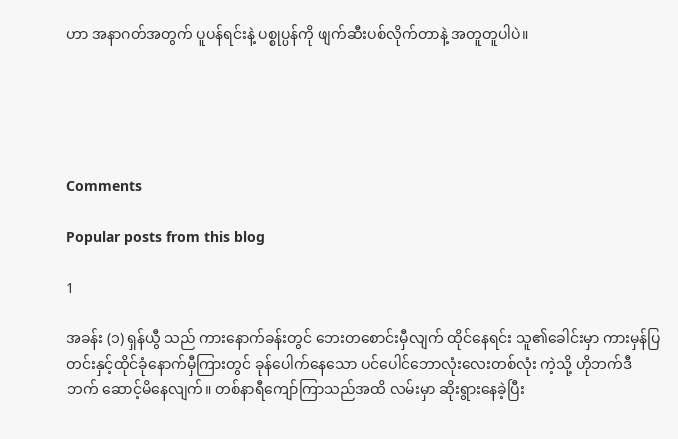ဟာ အနာဂတ်အတွက် ပူပန်ရင်းနဲ့ ပစ္စုပ္ပန်ကို ဖျက်ဆီးပစ်လိုက်တာနဲ့ အတူတူပါပဲ။





Comments

Popular posts from this blog

1

အခန်း (၁) ရှန်ယွီ သည် ကားနောက်ခန်းတွင် ဘေးတစောင်းမှီလျက် ထိုင်နေရင်း သူ၏ခေါင်းမှာ ကားမှန်ပြတင်းနှင့်ထိုင်ခုံနောက်မှီကြားတွင် ခုန်ပေါက်နေသော ပင်ပေါင်ဘောလုံးလေးတစ်လုံး ကဲ့သို့ ဟိုဘက်ဒီဘက် ဆောင့်မိနေလျက်။ တစ်နာရီကျော်ကြာသည်အထိ လမ်းမှာ ဆိုးရွားနေခဲ့ပြီး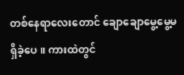တစ်နေရာလေးတောင် ချောချောမွေ့မွေ့မရှိခဲ့ပေ။ ကားထဲတွင်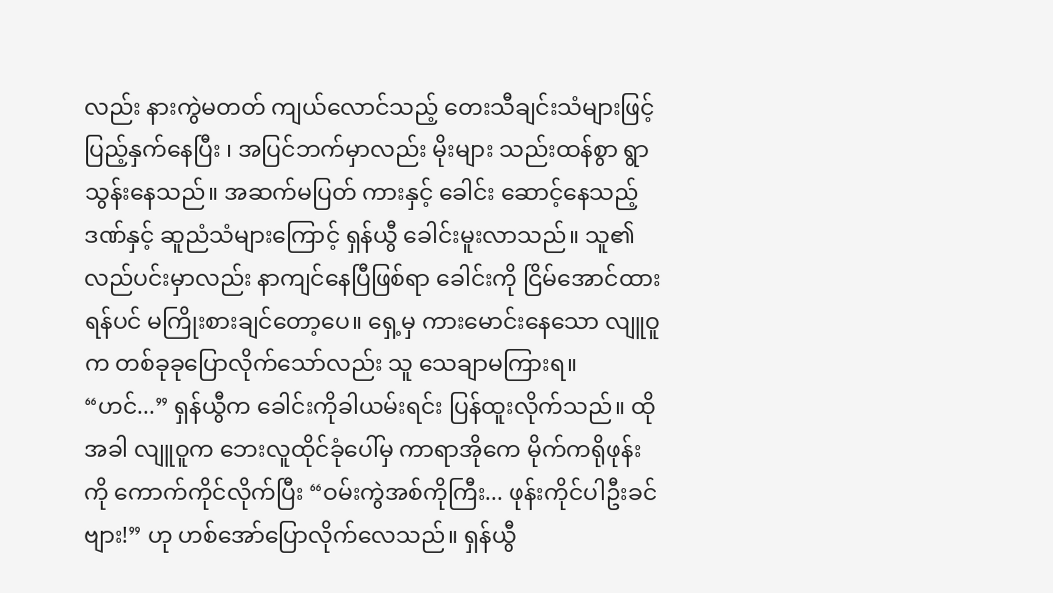လည်း နားကွဲမတတ် ကျယ်လောင်သည့် တေးသီချင်းသံများဖြင့် ပြည့်နှက်နေပြီး ၊ အပြင်ဘက်မှာလည်း မိုးများ သည်းထန်စွာ ရွာသွန်းနေသည်။ အဆက်မပြတ် ကားနှင့် ခေါင်း ဆောင့်နေသည့်ဒဏ်နှင့် ဆူညံသံများကြောင့် ရှန်ယွီ ခေါင်းမူးလာသည်။ သူ၏လည်ပင်းမှာလည်း နာကျင်နေပြီဖြစ်ရာ ခေါင်းကို ငြိမ်အောင်ထားရန်ပင် မကြိုးစားချင်တော့ပေ။ ရှေ့မှ ကားမောင်းနေသော လျူဝူ က တစ်ခုခုပြောလိုက်သော်လည်း သူ သေချာမကြားရ။ “ဟင်...” ရှန်ယွီက ခေါင်းကိုခါယမ်းရင်း ပြန်ထူးလိုက်သည်။ ထိုအခါ လျူဝူက ဘေးလူထိုင်ခုံပေါ်မှ ကာရာအိုကေ မိုက်ကရိုဖုန်းကို ကောက်ကိုင်လိုက်ပြီး “ဝမ်းကွဲအစ်ကိုကြီး... ဖုန်းကိုင်ပါဦးခင်ဗျား!” ဟု ဟစ်အော်ပြောလိုက်လေသည်။ ရှန်ယွီ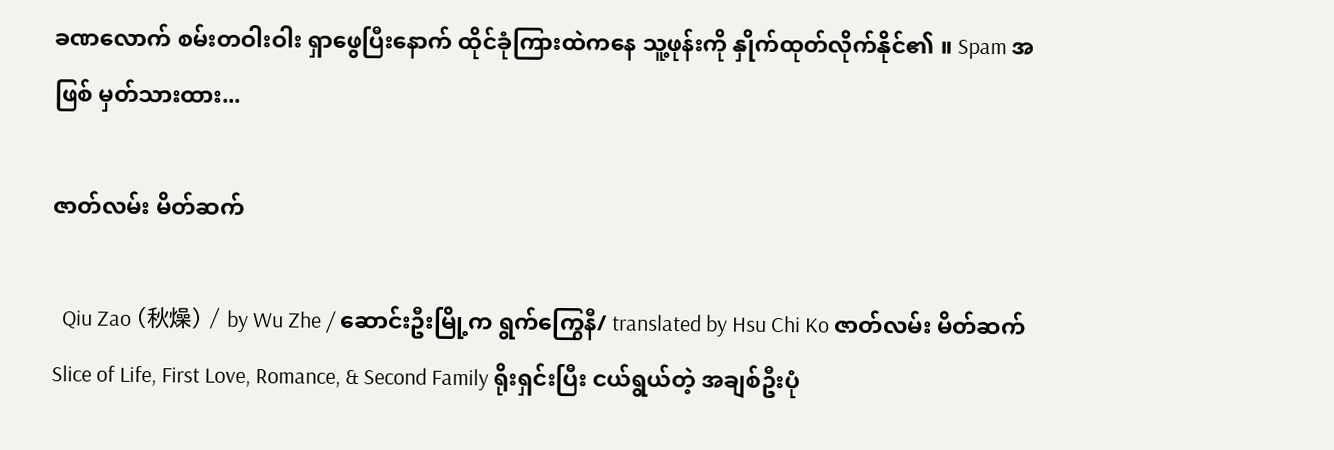ခဏလောက် စမ်းတဝါးဝါး ရှာဖွေပြီးနောက် ထိုင်ခုံကြားထဲကနေ သူ့ဖုန်းကို နှိုက်ထုတ်လိုက်နိုင်၏ ။ Spam အဖြစ် မှတ်သားထား...

ဇာတ်လမ်း မိတ်ဆက်

  Qiu Zao (秋燥) / by Wu Zhe / ဆောင်းဦးမြို့က ရွက်ကြွေနီ/ translated by Hsu Chi Ko ဇာတ်လမ်း မိတ်ဆက်  Slice of Life, First Love, Romance, & Second Family ရိုးရှင်းပြီး ငယ်ရွယ်တဲ့ အချစ်ဦးပုံ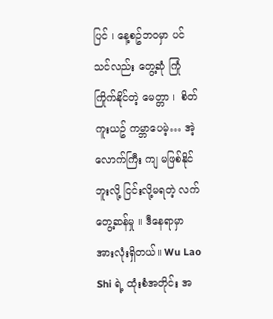ပြင် ၊ နေ့စဥ်ဘဝမှာ ပင် သင်လည်း တွေ့ဆုံ ကြုံကြိုက်နိုင်တဲ့ မေတ္တာ ၊  စိတ်ကူးယဥ် ကမ္ဘာပေမဲ့… အဲ့လောက်ကြီး ကျ မဖြစ်နိုင်ဘူးလို့ ငြင်းလို့မရတဲ့ လက်တွေ့ဆန်မှု ။ ဒီနေရာမှာ အားလုံးရှိတယ်။ Wu Lao Shi ရဲ့ ထုံးစံအတိုင်း အ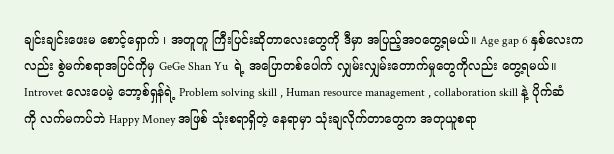ချင်းချင်းဖေးမ စောင့်‌ရှောက် ၊ အတူတူ ကြီးပြင်းဆိုတာလေးတွေကို ဒီမှာ အပြည့်အဝတွေ့ရမယ်။ Age gap 6 နှစ်လေးကလည်း စွဲမက်စရာအပြင်ကိုမှ GeGe Shan Yu  ရဲ့ အပြောတစ်ပေါက် လျှမ်းလျှမ်းတောက်မှုတွေကိုလည်း တွေ့ရမယ်။ Introvet လေးပေမဲ့ ဘော့စ်ရှန်ရဲ့ Problem solving skill , Human resource management , collaboration skill နဲ့ ပိုက်ဆံကို လက်မကပ်ဘဲ Happy Money အဖြစ် သုံးစရာရှိတဲ့ နေရာမှာ သုံးချလိုက်တာတွေက အတုယူစရာ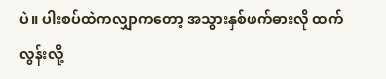ပဲ။ ပါးစပ်ထဲကလျှာကတော့ အသွားနှစ်ဖက်ဓားလို ထက်လွန်းလို့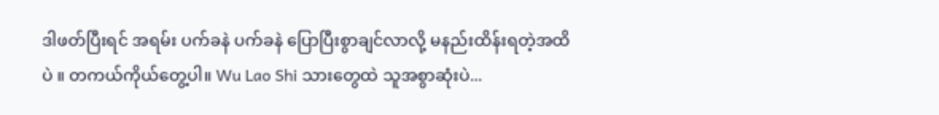ဒါဖတ်ပြီးရင် အရမ်း ပက်ခနဲ ပက်ခနဲ ပြောပြီးစွာချင်လာလို့ မနည်းထိန်းရတဲ့အထိပဲ ။ တကယ်ကိုယ်တွေ့ပါ။ Wu Lao Shi သားတွေထဲ သူအစွာဆုံးပဲ...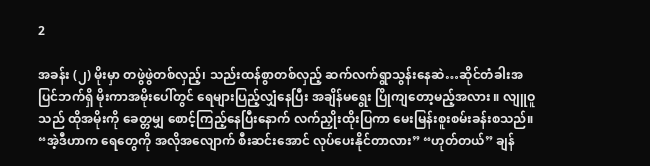2

အခန်း (၂) မိုးမှာ တဖွဲဖွဲတစ်လှည့်၊ သည်းထန်စွာတစ်လှည့် ဆက်လက်ရွာသွန်းနေဆဲ…ဆိုင်တံခါးအပြင်ဘက်ရှိ မိုးကာအမိုးပေါ်တွင် ရေများပြည့်လျှံနေပြီး အချိန်မရွေး ပြိုကျတော့မည့်အလား ။ လျူဝူသည် ထိုအမိုးကို ခေတ္တမျှ စောင့်ကြည့်နေပြီးနောက် လက်ညှိုးထိုးပြကာ မေးမြန်းစူးစမ်းခန်းစသည်။ “အဲ့ဒီဟာက ရေတွေကို အလိုအလျောက် စီးဆင်းအောင် လုပ်ပေးနိုင်တာလား” “ဟုတ်တယ်” ချန်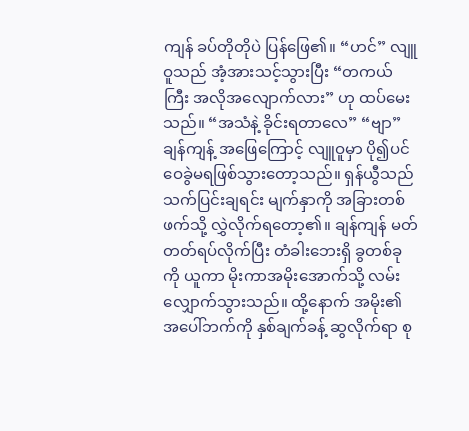ကျန် ခပ်တိုတိုပဲ ပြန်ဖြေ၏။ “ဟင်” လျူဝူသည် အံ့အားသင့်သွားပြီး “တကယ်ကြီး အလိုအလျောက်လား” ဟု ထပ်မေးသည်။ “အသံနဲ့ ခိုင်းရတာလေ” “ဗျာ” ချန်ကျန့် အဖြေကြောင့် လျူဝူမှာ ပို၍ပင် ဝေခွဲမရဖြစ်သွားတော့သည်။ ရှန်ယွီသည် သက်ပြင်းချရင်း မျက်နှာကို အခြားတစ်ဖက်သို့ လွှဲလိုက်ရ‌တော့၏။ ချန်ကျန် မတ်တတ်ရပ်လိုက်ပြီး တံခါးဘေးရှိ ခွတစ်ခုကို ယူကာ မိုးကာအမိုးအောက်သို့ လမ်းလျှောက်သွားသည်။ ထို့နောက် အမိုး၏ အပေါ်ဘက်ကို နှစ်ချက်ခန့် ဆွလိုက်ရာ စု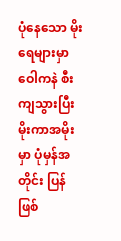ပုံနေသော မိုးရေများမှာ ဝေါကနဲ စီးကျသွားပြီး မိုးကာအမိုးမှာ ပုံမှန်အတိုင်း ပြန်ဖြစ်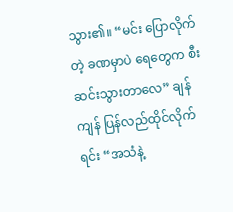သွား၏။ “မင်း ပြောလိုက်တဲ့ ခဏမှာပဲ ရေတွေက စီးဆင်းသွားတာလေ” ချန်ကျန် ပြန်လည်ထိုင်လိုက်ရင်း “အသံနဲ့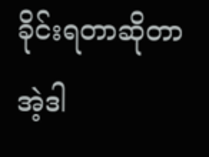ခိုင်းရတာဆိုတာ အဲ့ဒါ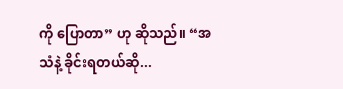ကို ပြောတာ” ဟု ဆိုသည်။ “အသံနဲ့ ခိုင်းရတယ်ဆို...